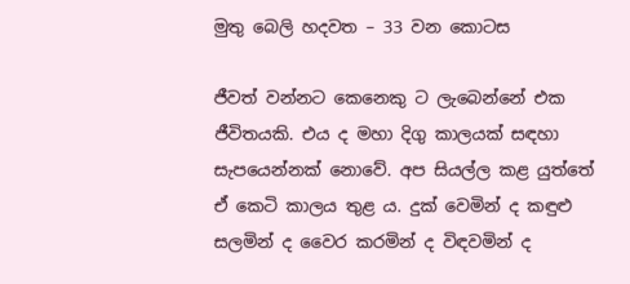මුතු බෙලි හදවත – 33 වන කොටස

ජීවත් වන්නට කෙනෙකු ට ලැබෙන්නේ එක ජීවිතයකි. එය ද මහා දිගු කාලයක් සඳහා සැපයෙන්නක් නොවේ. අප සියල්ල කළ යුත්තේ ඒ කෙටි කාලය තුළ ය. දුක් වෙමින් ද කඳුළු සලමින් ද වෛර කරමින් ද විඳවමින් ද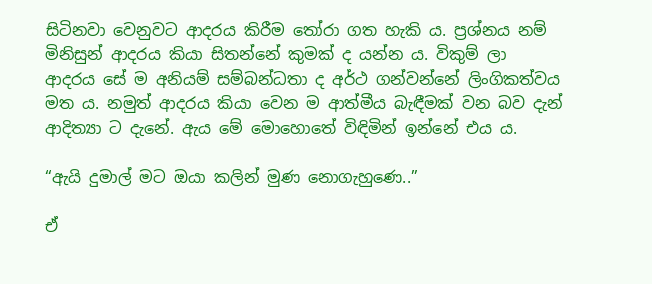සිටිනවා වෙනුවට ආදරය කිරීම තෝරා ගත හැකි ය. ප්‍රශ්නය නම් මිනිසුන් ආදරය කියා සිතන්නේ කුමක් ද යන්න ය. විකුම් ලා ආදරය සේ ම අනියම් සම්බන්ධතා ද අර්ථ ගන්වන්නේ ලිංගිකත්වය මත ය. නමුත් ආදරය කියා වෙන ම ආත්මීය බැඳීමක් වන බව දැන් ආදිත්‍යා ට දැනේ. ඇය මේ මොහොතේ විඳිමින් ඉන්නේ එය ය.

“ඇයි දුමාල් මට ඔයා කලින් මුණ නොගැහුණෙ..”

ඒ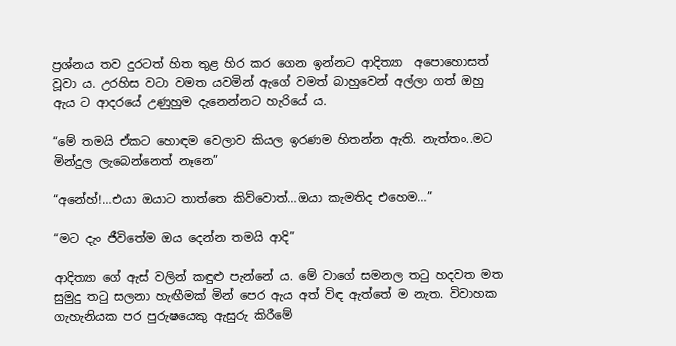ප්‍රශ්නය තව දුරටත් හිත තුළ හිර කර ගෙන ඉන්නට ආදිත්‍යා  අපොහොසත් වූවා ය. උරහිස වටා වමත යවමින් ඇගේ වමත් බාහුවෙන් අල්ලා ගත් ඔහු ඇය ට ආදරයේ උණුහුම දැනෙන්නට හැරියේ ය.

“මේ තමයි ඒකට හොඳම වෙලාව කියල ඉරණම හිතන්න ඇති. නැත්තං..මට මින්දුල ලැබෙන්නෙත් නෑනෙ”

“අනේහ්!…එයා ඔයාට තාත්තෙ කිව්වොත්…ඔයා කැමතිද එහෙම…”

“මට දැං ජීවිතේම ඔය දෙන්න තමයි ආදි”

ආදිත්‍යා ගේ ඇස් වලින් කඳුළු පැන්නේ ය. මේ වාගේ සමනල තටු හදවත මත සුමුදු තටු සලනා හැඟීමක් මින් පෙර ඇය අත් විඳ ඇත්තේ ම නැත. විවාහක ගැහැනියක පර පුරුෂයෙකු ඇසුරු කිරීමේ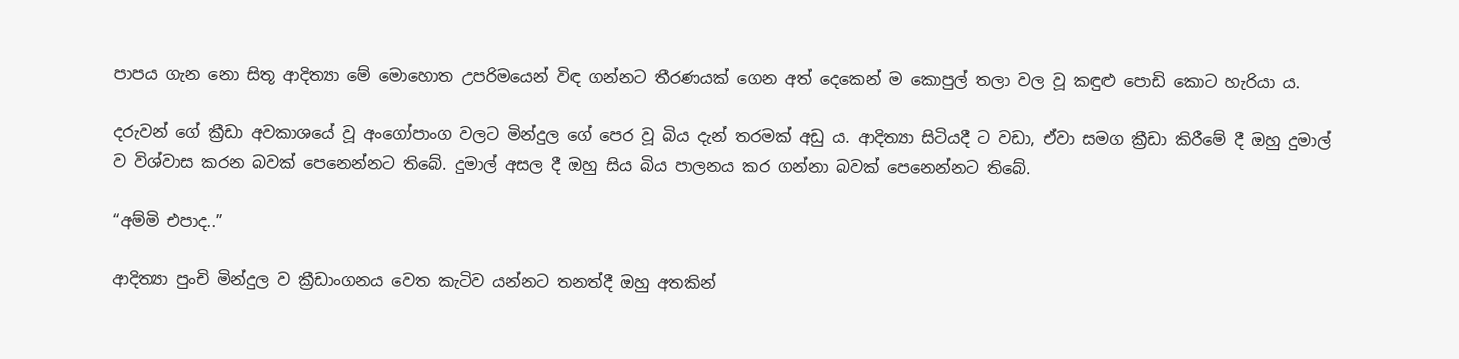පාපය ගැන නො සිතූ ආදිත්‍යා මේ මොහොත උපරිමයෙන් විඳ ගන්නට තීරණයක් ගෙන අත් දෙකෙන් ම කොපුල් තලා වල වූ කඳුළු පොඩි කොට හැරියා ය.

දරුවන් ගේ ක්‍රීඩා අවකාශයේ වූ අංගෝපාංග වලට මින්දුල ගේ පෙර වූ බිය දැන් තරමක් අඩු ය. ආදිත්‍යා සිටියදී ට වඩා, ඒවා සමග ක්‍රීඩා කිරීමේ දී ඔහු දුමාල් ව විශ්වාස කරන බවක් පෙනෙන්නට තිබේ. දුමාල් අසල දී ඔහු සිය බිය පාලනය කර ගන්නා බවක් පෙනෙන්නට තිබේ.

“අම්මි එපාද..”

ආදිත්‍යා පුංචි මින්දුල ව ක්‍රීඩාංගනය වෙත කැටිව යන්නට තනත්දී ඔහු අතකින්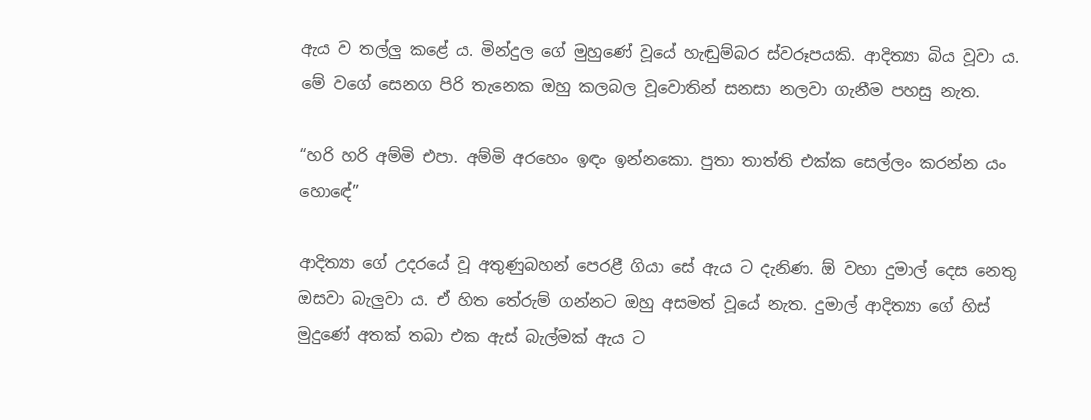ඇය ව තල්ලු කළේ ය. මින්දුල ගේ මුහුණේ වූයේ හැඬුම්බර ස්වරූපයකි. ආදිත්‍යා බිය වූවා ය. මේ වගේ සෙනග පිරි තැනෙක ඔහු කලබල වූවොතින් සනසා නලවා ගැනීම පහසු නැත.

“හරි හරි අම්මි එපා. අම්මි අරහෙං ඉඳං ඉන්නකො. පුතා තාත්ති එක්ක සෙල්ලං කරන්න යං හොඳේ”

ආදිත්‍යා ගේ උදරයේ වූ අතුණුබහන් පෙරළී ගියා සේ ඇය ට දැනිණ. ඕ වහා දුමාල් දෙස නෙතු ඔසවා බැලුවා ය. ඒ හිත තේරුම් ගන්නට ඔහු අසමත් වූයේ නැත. දුමාල් ආදිත්‍යා ගේ හිස් මුදුණේ අතක් තබා එක ඇස් බැල්මක් ඇය ට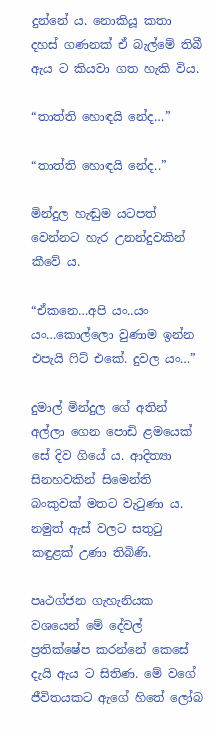දුන්නේ ය. නොකියූ කතා දහස් ගණනක් ඒ බැල්මේ තිබී ඇය ට කියවා ගත හැකි විය.

“තාත්ති හොඳයි නේද…”

“තාත්ති හොඳයි නේද..”

මින්දුල හැඬුම යටපත් වෙන්නට හැර උනන්දුවකින් කීවේ ය.

“ඒකනෙ…අපි යං..යං යං…කොල්ලො වුණාම ඉන්න එපැයි ෆිට් එකේ. දුවල යං…”

දුමාල් මින්දුල ගේ අතින් අල්ලා ගෙන පොඩි ළමයෙක් සේ දිව ගියේ ය. ආදිත්‍යා සිනහවකින් සිමෙන්ති බංකුවක් මතට වැටුණා ය. නමුත් ඇස් වලට සතුටු කඳුළක් උණා තිබිණි.

පෘථග්ජන ගැහැනියක වශයෙන් මේ දේවල් ප්‍රතික්ෂේප කරන්නේ කෙසේ දැයි ඇය ට සිතිණ. මේ වගේ ජීවිතයකට ඇගේ හිතේ ලෝබ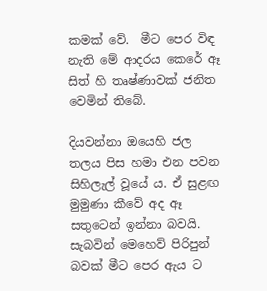කමක් වේ.  මීට පෙර විඳ නැති මේ ආදරය කෙරේ ඈ සිත් හි තෘෂ්ණාවක් ජනිත වෙමින් තිබේ.

දියවන්නා ඔයෙහි ජල තලය පිස හමා එන පවන සිහිලැල් වූයේ ය. ඒ සුළඟ මුමුණා කීවේ අද ඈ සතුටෙන් ඉන්නා බවයි. සැබවින් මෙහෙව් පිරිපුන් බවක් මීට පෙර ඇය ට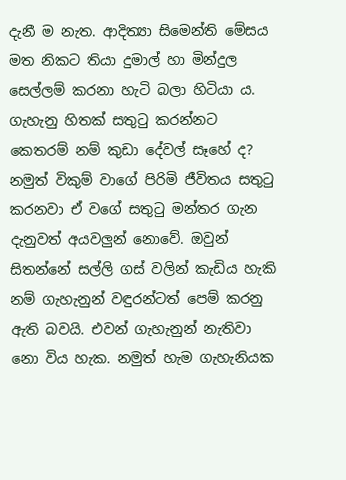දැනී ම නැත. ආදිත්‍යා සිමෙන්ති මේසය මත නිකට තියා දුමාල් හා මින්දුල සෙල්ලම් කරනා හැටි බලා හිටියා ය. ගැහැනු හිතක් සතුටු කරන්නට කෙතරම් නම් කුඩා දේවල් සෑහේ ද? නමුත් විකුම් වාගේ පිරිමි ජීවිතය සතුටු කරනවා ඒ වගේ සතුටු මන්තර ගැන දැනුවත් අයවලුන් නොවේ. ඔවුන් සිතන්නේ සල්ලි ගස් වලින් කැඩිය හැකි නම් ගැහැනුන් වඳුරන්ටත් පෙම් කරනු ඇති බවයි. එවන් ගැහැනුන් නැතිවා නො විය හැක. නමුත් හැම ගැහැනියක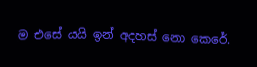ම එසේ යයි ඉන් අදහස් නො කෙරේ.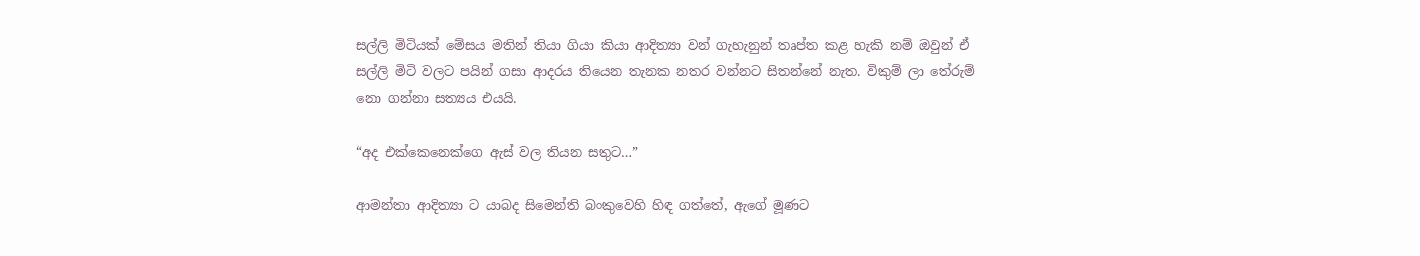සල්ලි මිටියක් මේසය මතින් තියා ගියා කියා ආදිත්‍යා වන් ගැහැනුන් තෘප්ත කළ හැකි නම් ඔවුන් ඒ සල්ලි මිටි වලට පයින් ගසා ආදරය තියෙන තැනක නතර වන්නට සිතන්නේ නැත. විකුම් ලා තේරුම් නො ගන්නා සත්‍යය එයයි.

“අද එක්කෙනෙක්ගෙ ඇස් වල තියන සතුට…”

ආමන්තා ආදිත්‍යා ට යාබද සිමෙන්ති බංකුවෙහි හිඳ ගත්තේ, ඇගේ මූණට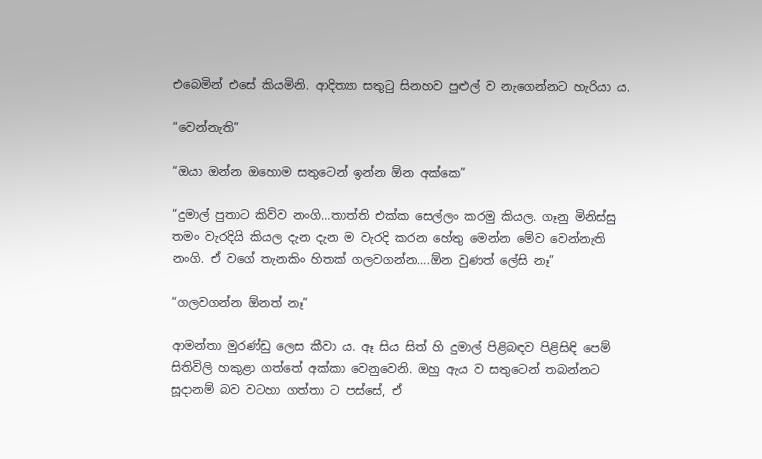එබෙමින් එසේ කියමිනි. ආදිත්‍යා සතුටු සිනහව පුළුල් ව නැගෙන්නට හැරියා ය.

“වෙන්නැති”

“ඔයා ඔන්න ඔහොම සතුටෙන් ඉන්න ඕන අක්කෙ”

“දුමාල් පුතාට කිව්ව නංගි…තාත්ති එක්ක සෙල්ලං කරමු කියල. ගෑනු මිනිස්සු තමං වැරදියි කියල දැන දැන ම වැරදි කරන හේතු මෙන්න මේව වෙන්නැති නංගි. ඒ වගේ තැනකිං හිතක් ගලවගන්න….ඕන වුණත් ලේසි නෑ”

“ගලවගන්න ඕනත් නෑ”

ආමන්තා මුරණ්ඩු ලෙස කීවා ය. ඈ සිය සිත් හි දුමාල් පිළිබඳව පිළිසිඳි පෙම් සිතිවිලි හකුළා ගත්තේ අක්කා වෙනුවෙනි. ඔහු ඇය ව සතුටෙන් තබන්නට සූදානම් බව වටහා ගත්තා ට පස්සේ, ඒ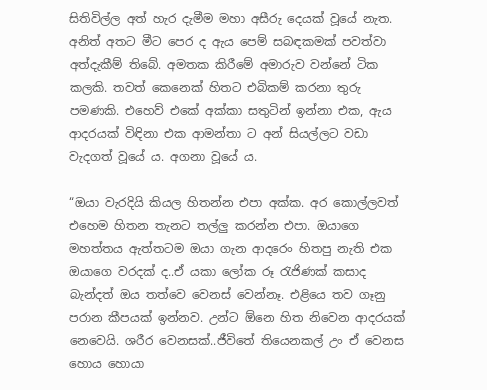සිතිවිල්ල අත් හැර දැමීම මහා අසීරු දෙයක් වූයේ නැත. අනිත් අතට මීට පෙර ද ඇය පෙම් සබඳකමක් පවත්වා අත්දැකීම් තිබේ. අමතක කිරීමේ අමාරුව වන්නේ ටික කලකි. තවත් කෙනෙක් හිතට එබිකම් කරනා තුරු පමණකි. එහෙව් එකේ අක්කා සතුටින් ඉන්නා එක, ඇය ආදරයක් විඳිනා එක ආමන්තා ට අන් සියල්ලට වඩා වැදගත් වූයේ ය. අගනා වූයේ ය.

“ඔයා වැරදියි කියල හිතන්න එපා අක්ක. අර කොල්ලවත් එහෙම හිතන තැනට තල්ලු කරන්න එපා. ඔයාගෙ මහත්තය ඇත්තටම ඔයා ගැන ආදරෙං හිතපු නැති එක ඔයාගෙ වරදක් ද..ඒ යකා ලෝක රූ රැජිණක් කසාද බැන්දත් ඔය තත්වෙ වෙනස් වෙන්නෑ. එළියෙ තව ගෑනු පරාන කීපයක් ඉන්නව. උන්ට ඕනෙ හිත නිවෙන ආදරයක් නෙවෙයි. ශරීර වෙනසක්..ජීවිතේ තියෙනකල් උං ඒ වෙනස හොය හොයා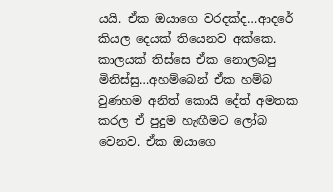යයි. ඒක ඔයාගෙ වරදක්ද…ආදරේ කියල දෙයක් තියෙනව අක්කෙ. කාලයක් තිස්සෙ ඒක නොලබපු මිනිස්සු…අහම්බෙන් ඒක හම්බ වුණහම අනිත් කොයි දේත් අමතක කරල ඒ පුදුම හැඟීමට ලෝබ වෙනව. ඒක ඔයාගෙ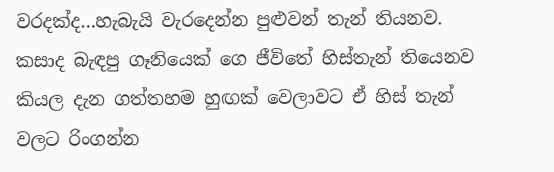වරදක්ද…හැබැයි වැරදෙන්න පුළුවන් තැන් තියනව. කසාද බැඳපු ගෑනියෙක් ගෙ ජීවිතේ හිස්තැන් තියෙනව කියල දැන ගත්තහම හුඟක් වෙලාවට ඒ හිස් තැන් වලට රිංගන්න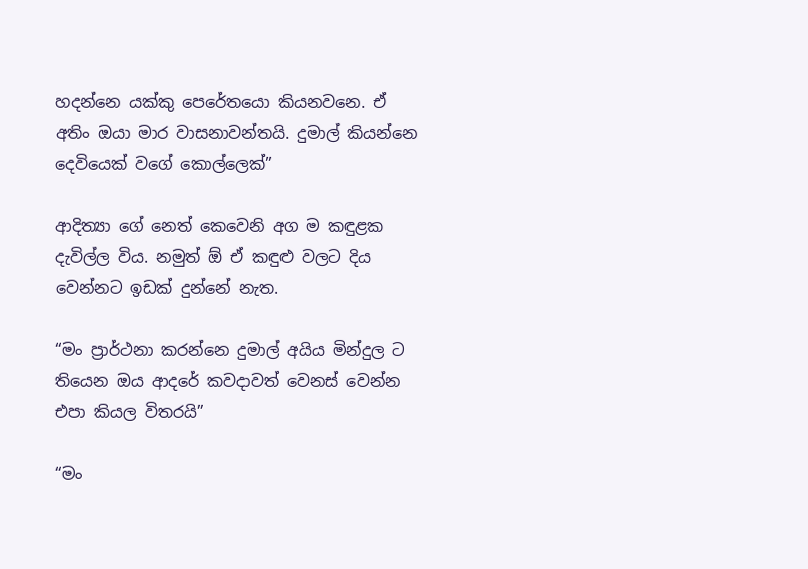හදන්නෙ යක්කු පෙරේතයො කියනවනෙ. ඒ අතිං ඔයා මාර වාසනාවන්තයි. දුමාල් කියන්නෙ දෙවියෙක් වගේ කොල්ලෙක්”

ආදිත්‍යා ගේ නෙත් කෙවෙනි අග ම කඳුළක දැවිල්ල විය. නමුත් ඕ ඒ කඳුළු වලට දිය වෙන්නට ඉඩක් දුන්නේ නැත.

“මං ප්‍රාර්ථනා කරන්නෙ දුමාල් අයිය මින්දුල ට තියෙන ඔය ආදරේ කවදාවත් වෙනස් වෙන්න එපා කියල විතරයි”

“මං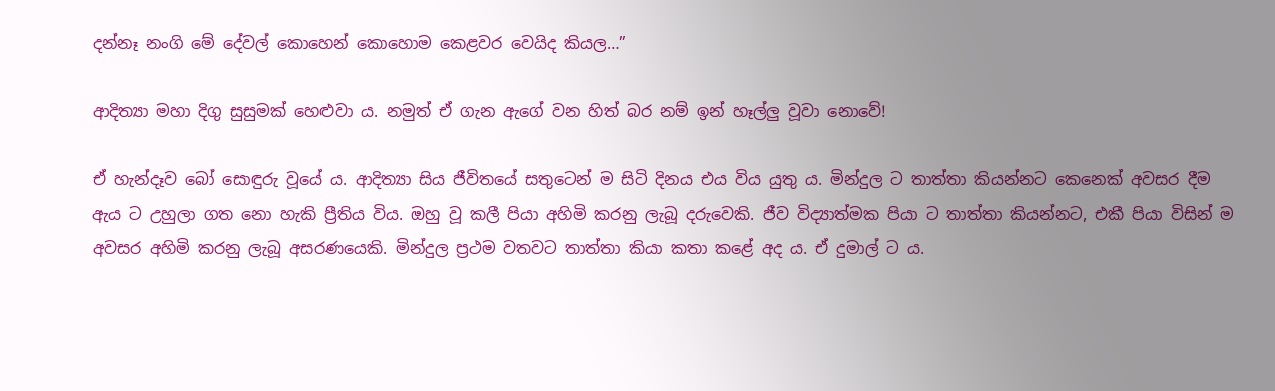දන්නෑ නංගි මේ දේවල් කොහෙන් කොහොම කෙළවර වෙයිද කියල…”

ආදිත්‍යා මහා දිගු සුසුමක් හෙළුවා ය. නමුත් ඒ ගැන ඇගේ වන හිත් බර නම් ඉන් හෑල්ලු වූවා නොවේ!

ඒ හැන්දෑව බෝ සොඳුරු වූයේ ය. ආදිත්‍යා සිය ජීවිතයේ සතුටෙන් ම සිටි දිනය එය විය යුතු ය. මින්දුල ට තාත්තා කියන්නට කෙනෙක් අවසර දීම ඇය ට උහුලා ගත නො හැකි ප්‍රීතිය විය. ඔහු වූ කලී පියා අහිමි කරනු ලැබූ දරුවෙකි. ජීව විද්‍යාත්මක පියා ට තාත්තා කියන්නට, එකී පියා විසින් ම අවසර අහිමි කරනු ලැබූ අසරණයෙකි. මින්දුල ප්‍රථම වතවට තාත්තා කියා කතා කළේ අද ය. ඒ දුමාල් ට ය.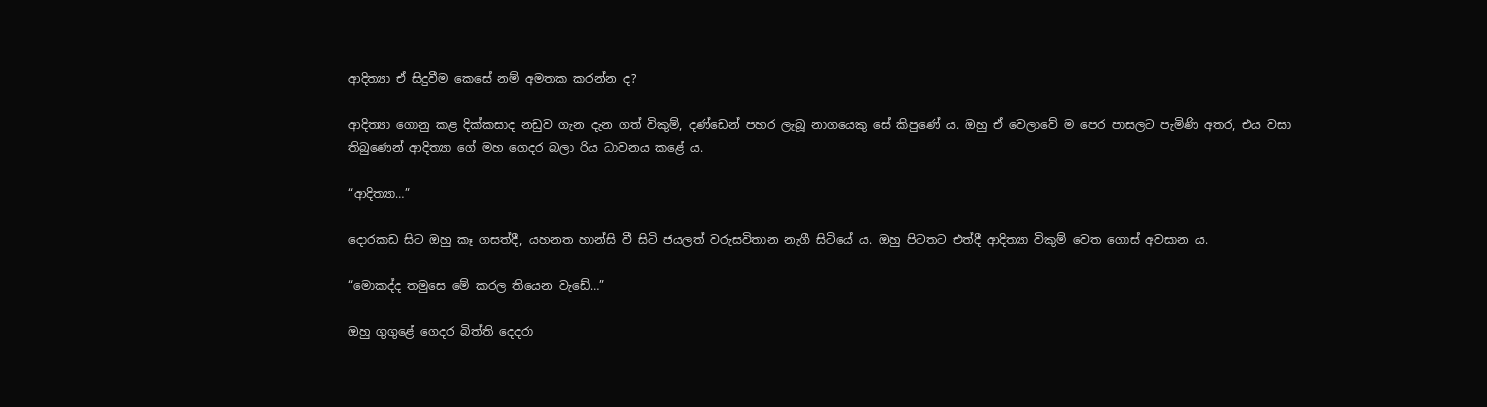ආදිත්‍යා ඒ සිදුවීම කෙසේ නම් අමතක කරන්න ද?

ආදිත්‍යා ගොනු කළ දික්කසාද නඩුව ගැන දැන ගත් විකුම්, දණ්ඩෙන් පහර ලැබූ නාගයෙකු සේ කිපුණේ ය. ඔහු ඒ වෙලාවේ ම පෙර පාසලට පැමිණි අතර, එය වසා තිබුණෙන් ආදිත්‍යා ගේ මහ ගෙදර බලා රිය ධාවනය කළේ ය.

“ආදිත්‍යා…”

දොරකඩ සිට ඔහු කෑ ගසත්දී, යහනත හාන්සි වී සිටි ජයලත් වරුසවිතාන නැගී සිටියේ ය. ඔහු පිටතට එත්දී ආදිත්‍යා විකුම් වෙත ගොස් අවසාන ය.

“මොකද්ද තමුසෙ මේ කරල තියෙන වැඩේ…”

ඔහු ගුගුළේ ගෙදර බිත්ති දෙදරා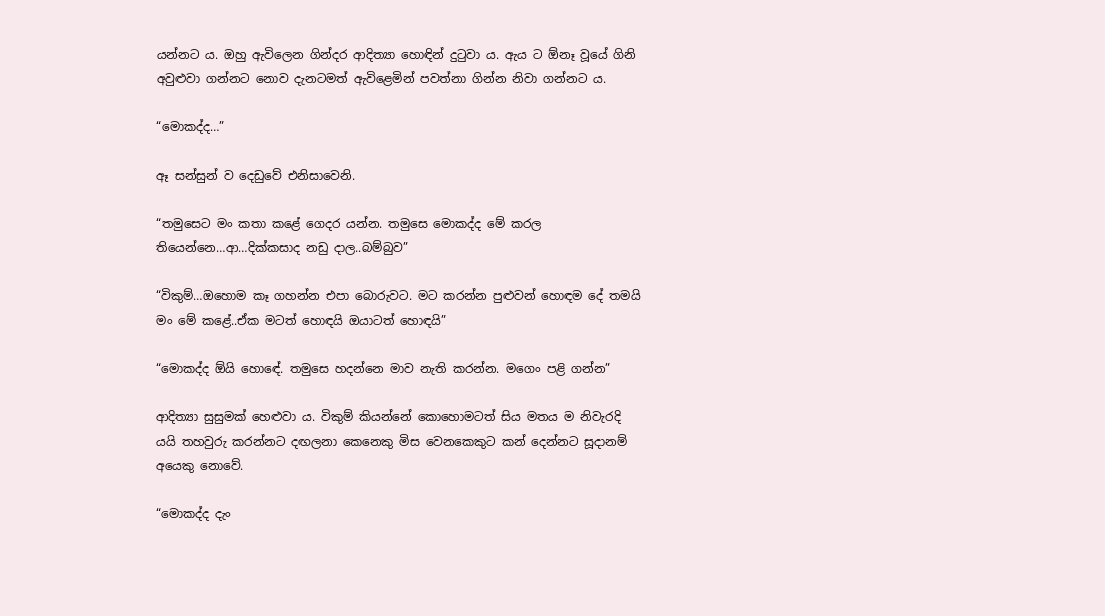යන්නට ය. ඔහු ඇවිලෙන ගින්දර ආදිත්‍යා හොඳින් දුටුවා ය. ඇය ට ඕනෑ වූයේ ගිනි අවුළුවා ගන්නට නොව දැනටමත් ඇවිළෙමින් පවත්නා ගින්න නිවා ගන්නට ය.

“මොකද්ද…”

ඈ සන්සුන් ව දෙඩුවේ එනිසාවෙනි.

“තමුසෙට මං කතා කළේ ගෙදර යන්න. තමුසෙ මොකද්ද මේ කරල තියෙන්නෙ…ආ…දික්කසාද නඩු දාල..බම්බුව”

“විකුම්…ඔහොම කෑ ගහන්න එපා බොරුවට. මට කරන්න පුළුවන් හොඳම දේ තමයි මං මේ කළේ..ඒක මටත් හොඳයි ඔයාටත් හොඳයි”

“මොකද්ද ඕයි හොඳේ. තමුසෙ හදන්නෙ මාව නැති කරන්න. මගෙං පළි ගන්න”

ආදිත්‍යා සුසුමක් හෙළුවා ය. විකුම් කියන්නේ කොහොමටත් සිය මතය ම නිවැරදි යයි තහවුරු කරන්නට දඟලනා කෙනෙකු මිස වෙනකෙකුට කන් දෙන්නට සූදානම් අයෙකු නොවේ.

“මොකද්ද දැං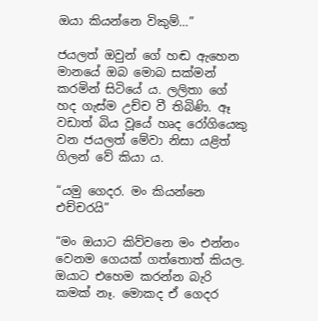ඔයා කියන්නෙ විකුම්…”

ජයලත් ඔවුන් ගේ හඬ ඇහෙන මානයේ ඔබ මොබ සක්මන් කරමින් සිටියේ ය. ලලිතා ගේ හද ගැස්ම උච්ච වී තිබිණි. ඈ වඩාත් බිය වූයේ හෘද රෝගියෙකු වන ජයලත් මේවා නිසා යළිත් ගිලන් වේ කියා ය.

“යමු ගෙදර. මං කියන්නෙ එච්චරයි”

“මං ඔයාට කිව්වනෙ මං එන්නං වෙනම ගෙයක් ගත්තොත් කියල. ඔයාට එහෙම කරන්න බැරි කමක් නෑ. මොකද ඒ ගෙදර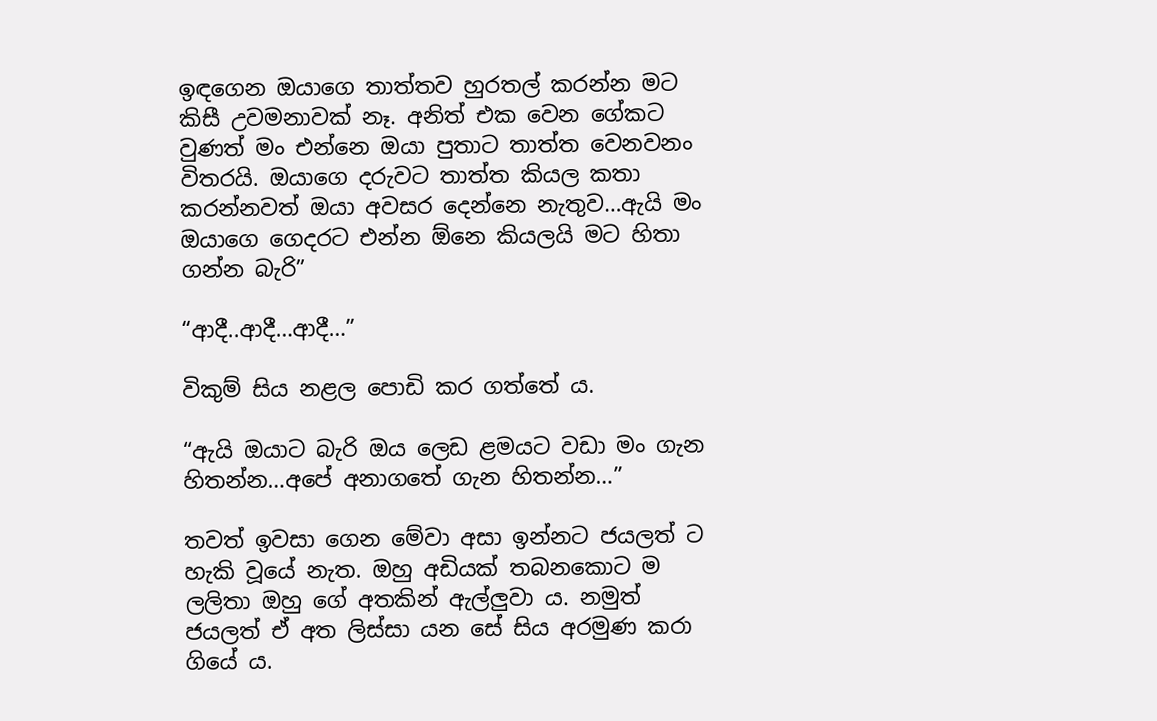ඉඳගෙන ඔයාගෙ තාත්තව හුරතල් කරන්න මට කිසී උවමනාවක් නෑ. අනිත් එක වෙන ගේකට වුණත් මං එන්නෙ ඔයා පුතාට තාත්ත වෙනවනං විතරයි. ඔයාගෙ දරුවට තාත්ත කියල කතා කරන්නවත් ඔයා අවසර දෙන්නෙ නැතුව…ඇයි මං ඔයාගෙ ගෙදරට එන්න ඕනෙ කියලයි මට හිතා ගන්න බැරි”

“ආදී..ආදී…ආදී…”

විකුම් සිය නළල පොඩි කර ගත්තේ ය.

“ඇයි ඔයාට බැරි ඔය ලෙඩ ළමයට වඩා මං ගැන හිතන්න…අපේ අනාගතේ ගැන හිතන්න…”

තවත් ඉවසා ගෙන මේවා අසා ඉන්නට ජයලත් ට හැකි වූයේ නැත. ඔහු අඩියක් තබනකොට ම ලලිතා ඔහු ගේ අතකින් ඇල්ලුවා ය. නමුත් ජයලත් ඒ අත ලිස්සා යන සේ සිය අරමුණ කරා ගියේ ය.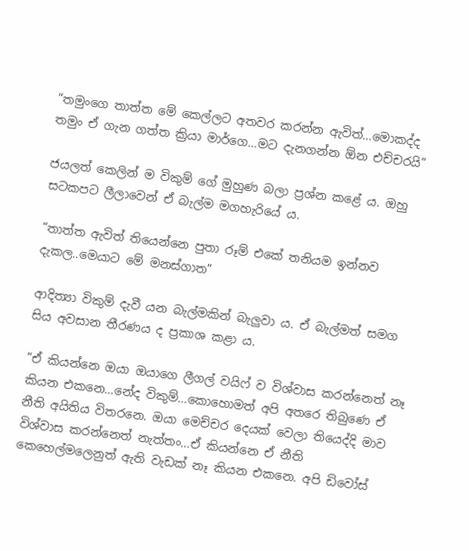“තමුංගෙ තාත්ත මේ කෙල්ලට අතවර කරන්න ඇවිත්…මොකද්ද තමුං ඒ ගැන ගත්ත ක්‍රියා මාර්ගෙ…මට දැනගන්න ඕන එච්චරයි”

ජයලත් කෙලින් ම විකුම් ගේ මුහුණ බලා ප්‍රශ්න කළේ ය. ඔහු සටකපට ලීලාවෙන් ඒ බැල්ම මගහැරියේ ය.

“තාත්ත ඇවිත් තියෙන්නෙ පුතා රූම් එකේ තනියම ඉන්නව දැකල..මෙයාට මේ මනස්ගාත”

ආදිත්‍යා විකුම් දැවී යන බැල්මකින් බැලුවා ය. ඒ බැල්මත් සමග සිය අවසාන තීරණය ද ප්‍රකාශ කළා ය.

“ඒ කියන්නෙ ඔයා ඔයාගෙ ලීගල් වයිෆ් ව විශ්වාස කරන්නෙත් නෑ කියන එකනෙ…නේද විකුම්…කොහොමත් අපි අතරෙ තිබුණෙ ඒ නීති අයිතිය විතරනෙ. ඔයා මෙච්චර දෙයක් වෙලා තියෙද්දි මාව විශ්වාස කරන්නෙත් නැත්තං…ඒ කියන්නෙ ඒ නීති කෙහෙල්මලෙනුත් ඇති වැඩක් නෑ කියන එකනෙ. අපි ඩිවෝස්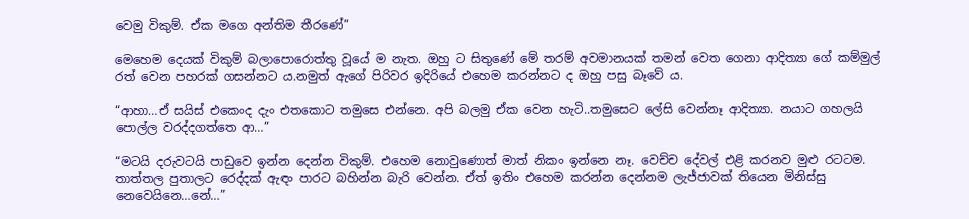වෙමු විකුම්. ඒක මගෙ අන්තිම තීරණේ”

මෙහෙම දෙයක් විකුම් බලාපොරොත්තු වූයේ ම නැත. ඔහු ට සිතුණේ මේ තරම් අවමානයක් තමන් වෙත ගෙනා ආදිත්‍යා ගේ කම්මුල් රත් වෙන පහරක් ගසන්නට ය.නමුත් ඇගේ පිරිවර ඉදිරියේ එහෙම කරන්නට ද ඔහු පසු බෑවේ ය.

“ආහා…ඒ සයිස් එකෙංද දැං එතකොට තමුසෙ එන්නෙ. අපි බලමු ඒක වෙන හැටි..තමුසෙට ලේසි වෙන්නෑ ආදිත්‍යා. නයාට ගහලයි පොල්ල වරද්දගත්තෙ ආ…”

“මටයි දරුවටයි පාඩුවෙ ඉන්න දෙන්න විකුම්. එහෙම නොවුණොත් මාත් නිකං ඉන්නෙ නෑ. වෙච්ච දේවල් එළි කරනව මුළු රටටම. තාත්තල පුතාලට රෙද්දක් ඇඳං පාරට බහින්න බැරි වෙන්න. ඒත් ඉතිං එහෙම කරන්න දෙන්නම ලැජ්ජාවක් තියෙන මිනිස්සු නෙවෙයිනෙ…නේ…”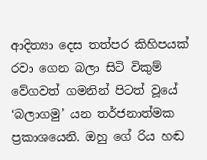ආදිත්‍යා දෙස තත්පර කිහිපයක් රවා ගෙන බලා සිටි විකුම් වේගවත් ගමනින් පිටත් වූයේ ‘බලාගමු’ යන තර්ජනාත්මක ප්‍රකාශයෙනි. ඔහු ගේ රිය හඬ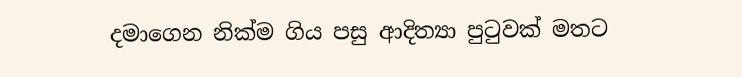දමාගෙන නික්ම ගිය පසු ආදිත්‍යා පුටුවක් මතට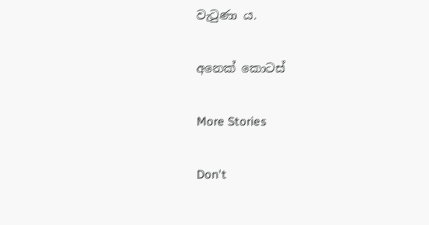වැටුණා ය.

අනෙක් කොටස්

More Stories

Don't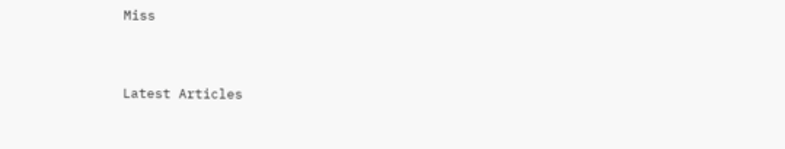Miss


Latest Articles